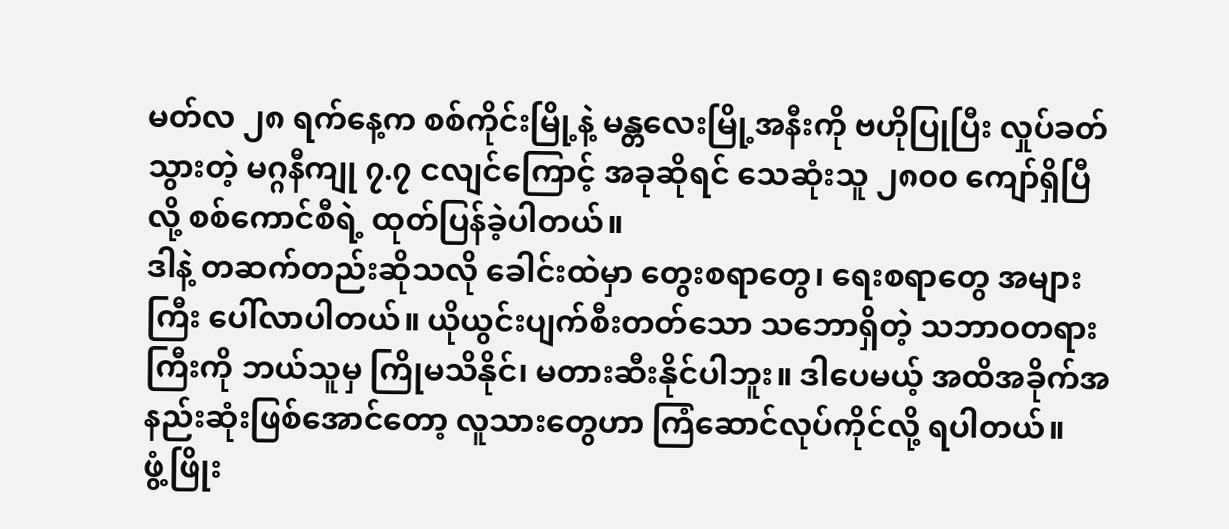မတ်လ ၂၈ ရက်နေ့က စစ်ကိုင်းမြို့နဲ့ မန္တလေးမြို့အနီးကို ဗဟိုပြုပြီး လှုပ်ခတ်သွားတဲ့ မဂ္ဂနီကျု ၇.၇ ငလျင်ကြောင့် အခုဆိုရင် သေဆုံးသူ ၂၈၀၀ ကျော်ရှိပြီလို့ စစ်ကောင်စီရဲ့ ထုတ်ပြန်ခဲ့ပါတယ်။
ဒါနဲ့ တဆက်တည်းဆိုသလို ခေါင်းထဲမှာ တွေးစရာတွေ၊ ရေးစရာတွေ အများကြီး ပေါ်လာပါတယ်။ ယိုယွင်းပျက်စီးတတ်သော သဘောရှိတဲ့ သဘာဝတရားကြီးကို ဘယ်သူမှ ကြိုမသိနိုင်၊ မတားဆီးနိုင်ပါဘူး။ ဒါပေမယ့် အထိအခိုက်အနည်းဆုံးဖြစ်အောင်တော့ လူသားတွေဟာ ကြံဆောင်လုပ်ကိုင်လို့ ရပါတယ်။
ဖွံ့ဖြိုး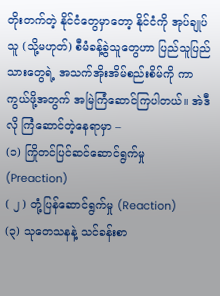တိုးတက်တဲ့ နိုင်ငံတွေမှာတော့ နိုင်ငံကို အုပ်ချုပ်သူ (သို့မဟုတ်) စီမံခန့်ခွဲသူတွေဟာ ပြည်သူပြည်သားတွေရဲ့ အသက်အိုးအိမ်စည်းစိမ်ကို ကာကွယ်ဖို့အတွက် အမြဲကြံဆောင်ကြပါတယ်။ အဲဒီလို ကြံဆောင်တဲ့နေရာမှာ –
(၁) ကြိုတင်ပြင်ဆင်ဆောင်ရွက်မှု (Preaction)
( ၂ ) တုံ့ပြန်ဆောင်ရွက်မှု (Reaction)
(၃) သုတေသနနဲ့ သင်ခန်းစာ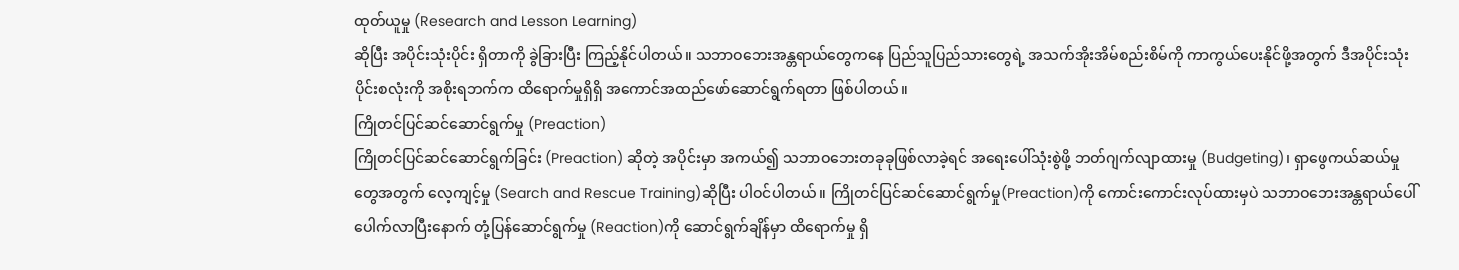ထုတ်ယူမှု (Research and Lesson Learning)
ဆိုပြီး အပိုင်းသုံးပိုင်း ရှိတာကို ခွဲခြားပြီး ကြည့်နိုင်ပါတယ်။ သဘာဝဘေးအန္တရာယ်တွေကနေ ပြည်သူပြည်သားတွေရဲ့ အသက်အိုးအိမ်စည်းစိမ်ကို ကာကွယ်ပေးနိုင်ဖို့အတွက် ဒီအပိုင်းသုံးပိုင်းစလုံးကို အစိုးရဘက်က ထိရောက်မှုရှိရှိ အကောင်အထည်ဖော်ဆောင်ရွက်ရတာ ဖြစ်ပါတယ်။
ကြိုတင်ပြင်ဆင်ဆောင်ရွက်မှု (Preaction)
ကြိုတင်ပြင်ဆင်ဆောင်ရွက်ခြင်း (Preaction) ဆိုတဲ့ အပိုင်းမှာ အကယ်၍ သဘာဝဘေးတခုခုဖြစ်လာခဲ့ရင် အရေးပေါ်သုံးစွဲဖို့ ဘတ်ဂျက်လျာထားမှု (Budgeting)၊ ရှာဖွေကယ်ဆယ်မှုတွေအတွက် လေ့ကျင့်မှု (Search and Rescue Training)ဆိုပြီး ပါဝင်ပါတယ်။ ကြိုတင်ပြင်ဆင်ဆောင်ရွက်မှု(Preaction)ကို ကောင်းကောင်းလုပ်ထားမှပဲ သဘာဝဘေးအန္တရာယ်ပေါ်ပေါက်လာပြီးနောက် တုံ့ပြန်ဆောင်ရွက်မှု (Reaction)ကို ဆောင်ရွက်ချိန်မှာ ထိရောက်မှု ရှိ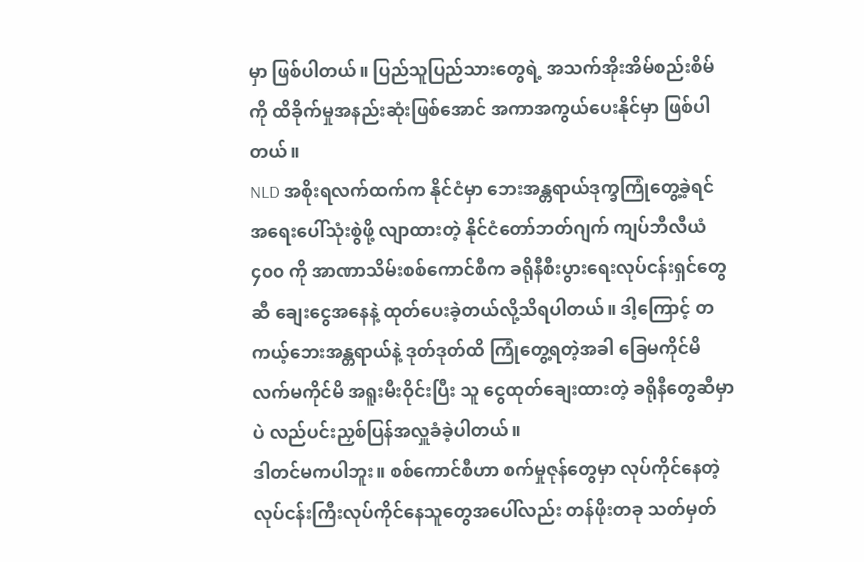မှာ ဖြစ်ပါတယ်။ ပြည်သူပြည်သားတွေရဲ့ အသက်အိုးအိမ်စည်းစိမ်ကို ထိခိုက်မှုအနည်းဆုံးဖြစ်အောင် အကာအကွယ်ပေးနိုင်မှာ ဖြစ်ပါတယ်။
NLD အစိုးရလက်ထက်က နိုင်ငံမှာ ဘေးအန္တရာယ်ဒုက္ခကြုံတွေ့ခဲ့ရင် အရေးပေါ်သုံးစွဲဖို့ လျာထားတဲ့ နိုင်ငံတော်ဘတ်ဂျက် ကျပ်ဘီလီယံ ၄၀၀ ကို အာဏာသိမ်းစစ်ကောင်စီက ခရိုနီစီးပွားရေးလုပ်ငန်းရှင်တွေဆီ ချေးငွေအနေနဲ့ ထုတ်ပေးခဲ့တယ်လို့သိရပါတယ်။ ဒါ့ကြောင့် တကယ့်ဘေးအန္တရာယ်နဲ့ ဒုတ်ဒုတ်ထိ ကြုံတွေ့ရတဲ့အခါ ခြေမကိုင်မိ လက်မကိုင်မိ အရူးမီးဝိုင်းပြီး သူ ငွေထုတ်ချေးထားတဲ့ ခရိုနီတွေဆီမှာပဲ လည်ပင်းညှစ်ပြန်အလှူခံခဲ့ပါတယ်။
ဒါတင်မကပါဘူး။ စစ်ကောင်စီဟာ စက်မှုဇုန်တွေမှာ လုပ်ကိုင်နေတဲ့ လုပ်ငန်းကြီးလုပ်ကိုင်နေသူတွေအပေါ်လည်း တန်ဖိုးတခု သတ်မှတ်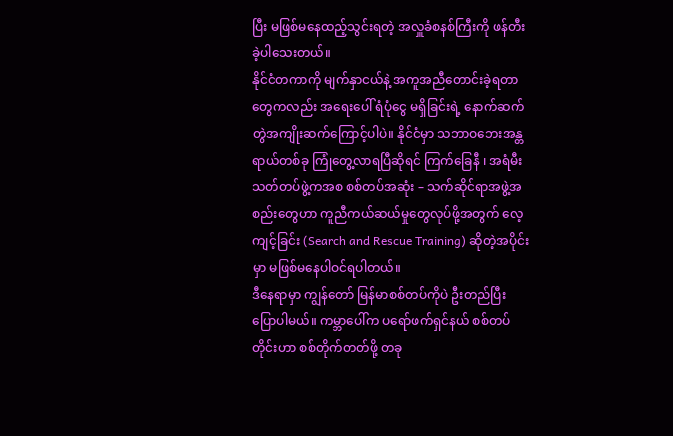ပြီး မဖြစ်မနေထည့်သွင်းရတဲ့ အလှူခံစနစ်ကြီးကို ဖန်တီးခဲ့ပါသေးတယ်။
နိုင်ငံတကာကို မျက်နှာငယ်နဲ့ အကူအညီတောင်းခဲ့ရတာတွေကလည်း အရေးပေါ် ရံပုံငွေ မရှိခြင်းရဲ့ နောက်ဆက်တွဲအကျိုးဆက်ကြောင့်ပါပဲ။ နိုင်ငံမှာ သဘာဝဘေးအန္တရာယ်တစ်ခု ကြုံတွေ့လာရပြီဆိုရင် ကြက်ခြေနီ ၊ အရံမီးသတ်တပ်ဖွဲ့ကအစ စစ်တပ်အဆုံး – သက်ဆိုင်ရာအဖွဲ့အစည်းတွေဟာ ကူညီကယ်ဆယ်မှုတွေလုပ်ဖို့အတွက် လေ့ကျင့်ခြင်း (Search and Rescue Training) ဆိုတဲ့အပိုင်းမှာ မဖြစ်မနေပါဝင်ရပါတယ်။
ဒီနေရာမှာ ကျွန်တော် မြန်မာစစ်တပ်ကိုပဲ ဦးတည်ပြီး ပြောပါမယ်။ ကမ္ဘာပေါ်က ပရော်ဖက်ရှင်နယ် စစ်တပ်တိုင်းဟာ စစ်တိုက်တတ်ဖို့ တခု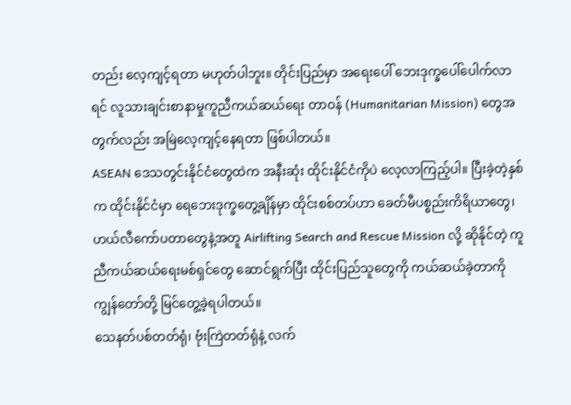တည်း လေ့ကျင့်ရတာ မဟုတ်ပါဘူး။ တိုင်းပြည်မှာ အရေးပေါ် ဘေးဒုက္ခပေါ်ပေါက်လာရင် လူသားချင်းစာနာမှုကူညီကယ်ဆယ်ရေး တာဝန် (Humanitarian Mission) တွေအတွက်လည်း အမြဲလေ့ကျင့်နေရတာ ဖြစ်ပါတယ်။
ASEAN ဒေသတွင်းနိုင်ငံတွေထဲက အနီးဆုံး ထိုင်းနိုင်ငံကိုပဲ လေ့လာကြည့်ပါ။ ပြီးခဲ့တဲ့နှစ်က ထိုင်းနိုင်ငံမှာ ရေဘေးဒုက္ခတွေ့ချိန်မှာ ထိုင်းစစ်တပ်ဟာ ခေတ်မီပစ္စည်းကိရိယာတွေ၊ ဟယ်လီကော်ပတာတွေနဲ့အတူ Airlifting Search and Rescue Mission လို့ ဆိုနိုင်တဲ့ ကူညီကယ်ဆယ်ရေးမစ်ရှင်တွေ ဆောင်ရွက်ပြီး ထိုင်းပြည်သူတွေကို ကယ်ဆယ်ခဲ့တာကို ကျွန်တော်တို့ မြင်တွေ့ခဲ့ရပါတယ်။
သေနတ်ပစ်တတ်ရုံ၊ ဗုံးကြဲတတ်ရုံနဲ့ လက်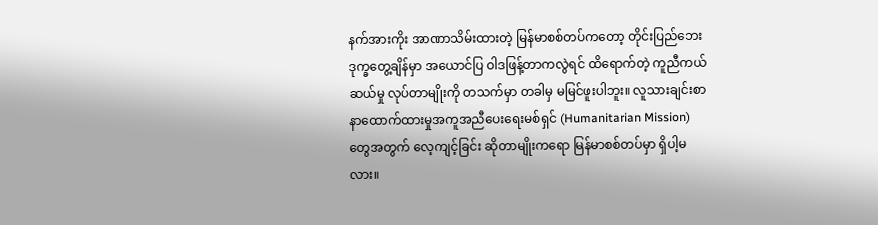နက်အားကိုး အာဏာသိမ်းထားတဲ့ မြန်မာစစ်တပ်ကတော့ တိုင်းပြည်ဘေးဒုက္ခတွေ့ချိန်မှာ အယောင်ပြ ဝါဒဖြန့်တာကလွဲရင် ထိရောက်တဲ့ ကူညီကယ်ဆယ်မှု လုပ်တာမျိုးကို တသက်မှာ တခါမှ မမြင်ဖူးပါဘူး။ လူသားချင်းစာနာထောက်ထားမှုအကူအညီပေးရေးမစ်ရှင် (Humanitarian Mission) တွေအတွက် လေ့ကျင့်ခြင်း ဆိုတာမျိုးကရော မြန်မာစစ်တပ်မှာ ရှိပါ့မလား။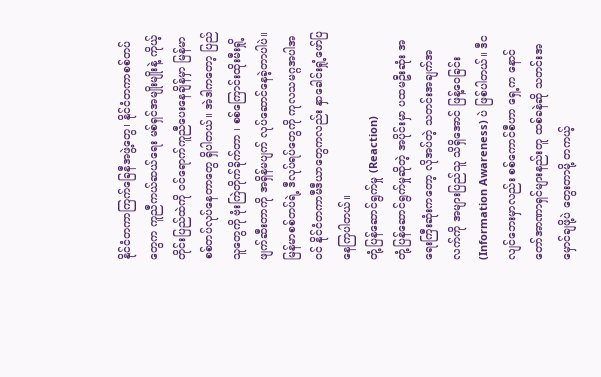နိုင်ငံတကာကြက်ခြေနီအဖွဲ့တွေ၊ နိုင်ငံတကာစစ်တပ်တွေက ကူညီကယ်ဆယ်ရေး မစ်ရှင်အမျိုးမျိုးနဲ့ ကိုယ့်တိုင်းပြည်ထဲကို ဝင်ရောက်ကူညီပေးနေချိန်မှာ မြန်မာစစ်တပ်လုပ်နေတာတွေ ရှိပါတယ်။ အဲဒါကတော့ ပြည်သူတွေကို ဗုံးကြဲတိုက်ခိုက်တာ ၊ စစ်ကြောင်းထိုးမီးရှို့ဖျက်ဆီးတာကို အရှိန်မပျက် လုပ်ဆောင်နေခဲ့တာပါပဲ။ မြန်မာစစ်တပ်ရဲ့ ဒီလုပ်ရပ်တွေကို ကုလသမဂ္ဂအပါအဝင် နိုင်ငံတကာမီဒီယာတွေကလည်း နှာခေါင်းရှုံ့ဖော်ပြနေကြပါတယ်။
တုံ့ပြန်ဆောင်ရွက်မှု (Reaction)
တုံ့ပြန်ဆောင်ရွက်မှုဆိုတဲ့ အပိုင်းမှာ ပထမဦးဆုံး အရေးကြီးဆုံးကတော့ လိုအပ်တဲ့ သတင်းအချက်အလက်ကို အများပြည်သူ သိရှိအောင် ဖြန့်ဝေခြင်း (Information Awareness) ပဲ ဖြစ်ပါတယ်။ ဒီငလျင်ဘေးမှာလည်း စစ်ကောင်စီဟာ ရှေ့က နောင်တော်အာဏာရှင်များနည်းတူ ထစ်ခနဲဆို သတင်းအမှောင်ချဖို့ပဲ တွေးတာမို့ တကယ့်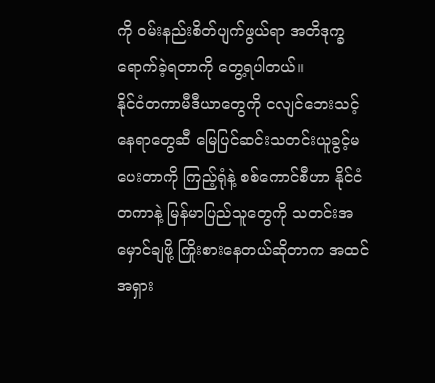ကို ဝမ်းနည်းစိတ်ပျက်ဖွယ်ရာ အတိဒုက္ခရောက်ခဲ့ရတာကို တွေ့ရပါတယ်။
နိုင်ငံတကာမီဒီယာတွေကို ငလျင်ဘေးသင့်နေရာတွေဆီ မြေပြင်ဆင်းသတင်းယူခွင့်မပေးတာကို ကြည့်ရုံနဲ့ စစ်ကောင်စီဟာ နိုင်ငံတကာနဲ့ မြန်မာပြည်သူတွေကို သတင်းအမှောင်ချဖို့ ကြိုးစားနေတယ်ဆိုတာက အထင်အရှား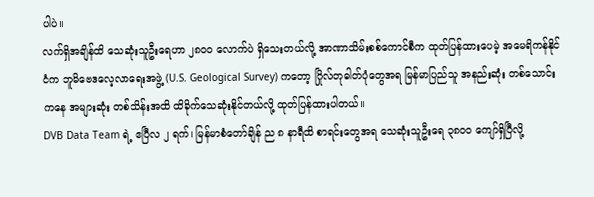ပါပဲ။
လက်ရှိအချိန်ထိ သေဆုံးသူဦးရေဟာ ၂၈၀၀ လောက်ပဲ ရှိသေးတယ်လို့ အာဏာသိမ်းစစ်ကောင်စီက ထုတ်ပြန်ထားပေမဲ့ အမေရိကန်နိုင်ငံက ဘူမိဗေဒလေ့လာရေးအဖွဲ့ (U.S. Geological Survey) ကတော့ ဂြိုလ်တုဓါတ်ပုံတွေအရ မြန်မာပြည်သူ အနည်းဆုံး တစ်သောင်းကနေ အများဆုံး တစ်သိန်းအထိ ထိခိုက်သေဆုံးနိုင်တယ်လို့ ထုတ်ပြန်ထားပါတယ်။
DVB Data Team ရဲ့ ဧပြီလ ၂ ရက်၊ မြန်မာစံတော်ချိန် ည ၈ နာရီထိ စာရင်းတွေအရ သေဆုံးသူဦးရေ ၃၈၀၀ ကျော်ရှိပြီလို့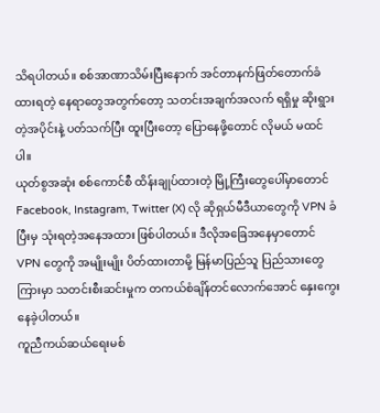သိရပါတယ်။ စစ်အာဏာသိမ်းပြီးနောက် အင်တာနက်ဖြတ်တောက်ခံထားရတဲ့ နေရာတွေအတွက်တော့ သတင်းအချက်အလက် ရရှိမှု ဆိုးရွားတဲ့အပိုင်းနဲ့ ပတ်သက်ပြီး ထူးပြီးတော့ ပြောနေဖို့တောင် လိုမယ် မထင်ပါ။
ယုတ်စွအဆုံး စစ်ကောင်စီ ထိန်းချုပ်ထားတဲ့ မြို့ကြီးတွေပေါ်မှာတောင် Facebook, Instagram, Twitter (X) လို ဆိုရှယ်မီဒီယာတွေကို VPN ခံပြီးမှ သုံးရတဲ့အနေအထား ဖြစ်ပါတယ်။ ဒီလိုအခြေအနေမှာတောင် VPN တွေကို အမျိုးမျိုး ပိတ်ထားတာမို့ မြန်မာပြည်သူ ပြည်သားတွေကြားမှာ သတင်းစီးဆင်းမှုက တကယ်စံချိန်တင်လောက်အောင် နှေးကွေးနေခဲ့ပါတယ်။
ကူညီကယ်ဆယ်ရေးမစ်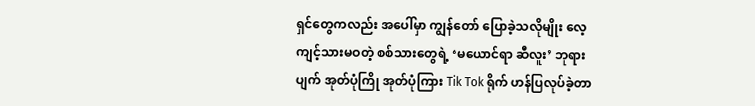ရှင်တွေကလည်း အပေါ်မှာ ကျွန်တော် ပြောခဲ့သလိုမျိုး လေ့ကျင့်သားမဝတဲ့ စစ်သားတွေရဲ့ ‘မယောင်ရာ ဆီလူး’ ဘုရားပျက် အုတ်ပုံကြို အုတ်ပုံကြား Tik Tok ရိုက် ဟန်ပြလုပ်ခဲ့တာ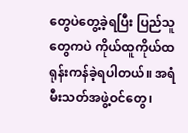တွေပဲတွေ့ခဲ့ရပြီး ပြည်သူတွေကပဲ ကိုယ်ထူကိုယ်ထ ရုန်းကန်ခဲ့ရပါတယ်။ အရံမီးသတ်အဖွဲ့ဝင်တွေ၊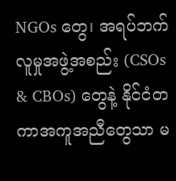NGOs တွေ၊ အရပ်ဘက် လူမှုအဖွဲ့အစည်း (CSOs & CBOs) တွေနဲ့ နိုင်ငံတကာအကူအညီတွေသာ မ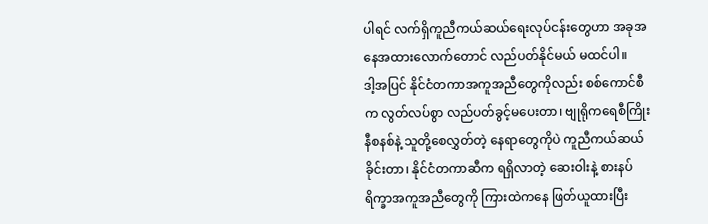ပါရင် လက်ရှိကူညီကယ်ဆယ်ရေးလုပ်ငန်းတွေဟာ အခုအနေအထားလောက်တောင် လည်ပတ်နိုင်မယ် မထင်ပါ။
ဒါ့အပြင် နိုင်ငံတကာအကူအညီတွေကိုလည်း စစ်ကောင်စီက လွတ်လပ်စွာ လည်ပတ်ခွင့်မပေးတာ၊ ဗျုရိုကရေစီကြိုးနီစနစ်နဲ့ သူတို့စေလွှတ်တဲ့ နေရာတွေကိုပဲ ကူညီကယ်ဆယ်ခိုင်းတာ၊ နိုင်ငံတကာဆီက ရရှိလာတဲ့ ဆေးဝါးနဲ့ စားနပ်ရိက္ခာအကူအညီတွေကို ကြားထဲကနေ ဖြတ်ယူထားပြီး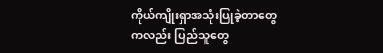ကိုယ်ကျိုးရှာအသုံးပြုခဲ့တာတွေကလည်း ပြည်သူတွေ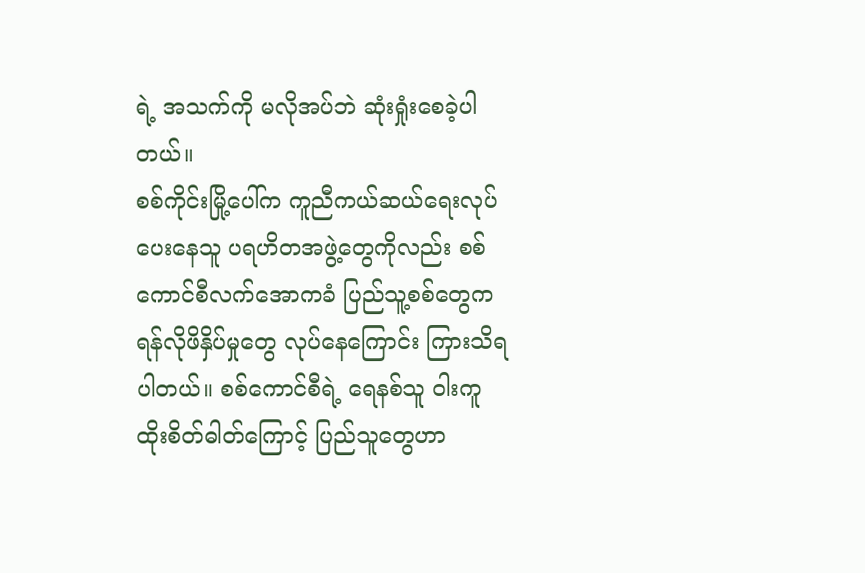ရဲ့ အသက်ကို မလိုအပ်ဘဲ ဆုံးရှုံးစေခဲ့ပါတယ်။
စစ်ကိုင်းမြို့ပေါ်က ကူညီကယ်ဆယ်ရေးလုပ်ပေးနေသူ ပရဟိတအဖွဲ့တွေကိုလည်း စစ်ကောင်စီလက်အောကခံ ပြည်သူ့စစ်တွေက ရန်လိုဖိနှိပ်မှုတွေ လုပ်နေကြောင်း ကြားသိရပါတယ်။ စစ်ကောင်စီရဲ့ ရေနစ်သူ ဝါးကူထိုးစိတ်ဓါတ်ကြောင့် ပြည်သူတွေဟာ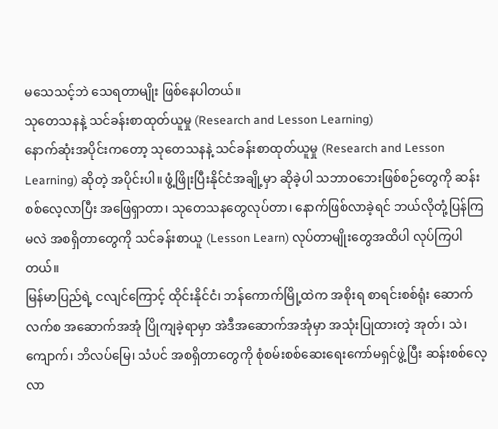မသေသင့်ဘဲ သေရတာမျိုး ဖြစ်နေပါတယ်။
သုတေသနနဲ့ သင်ခန်းစာထုတ်ယူမှု (Research and Lesson Learning)
နောက်ဆုံးအပိုင်းကတော့ သုတေသနနဲ့ သင်ခန်းစာထုတ်ယူမှု (Research and Lesson Learning) ဆိုတဲ့ အပိုင်းပါ။ ဖွံ့ဖြိုးပြီးနိုင်ငံအချို့မှာ ဆိုခဲ့ပါ သဘာဝဘေးဖြစ်စဉ်တွေကို ဆန်းစစ်လေ့လာပြီး အဖြေရှာတာ၊ သုတေသနတွေလုပ်တာ၊ နောက်ဖြစ်လာခဲ့ရင် ဘယ်လိုတုံ့ပြန်ကြမလဲ အစရှိတာတွေကို သင်ခန်းစာယူ (Lesson Learn) လုပ်တာမျိုးတွေအထိပါ လုပ်ကြပါတယ်။
မြန်မာပြည်ရဲ့ ငလျင်ကြောင့် ထိုင်းနိုင်ငံ၊ ဘန်ကောက်မြို့ထဲက အစိုးရ စာရင်းစစ်ရုံး ဆောက်လက်စ အဆောက်အအုံ ပြိုကျခဲ့ရာမှာ အဲဒီအဆောက်အအုံမှာ အသုံးပြုထားတဲ့ အုတ်၊ သဲ၊ ကျောက်၊ ဘိလပ်မြေ၊ သံပင် အစရှိတာတွေကို စုံစမ်းစစ်ဆေးရေးကော်မရှင်ဖွဲ့ပြီး ဆန်းစစ်လေ့လာ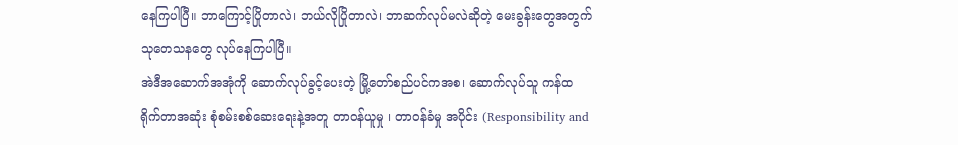နေကြပါပြီ။ ဘာကြောင့်ပြိုတာလဲ၊ ဘယ်လိုပြိုတာလဲ၊ ဘာဆက်လုပ်မလဲဆိုတဲ့ မေးခွန်းတွေအတွက် သုတေသနတွေ လုပ်နေကြပါပြီ။
အဲဒီအဆောက်အအုံကို ဆောက်လုပ်ခွင့်ပေးတဲ့ မြို့တော်စည်ပင်ကအစ၊ ဆောက်လုပ်သူ ကန်ထရိုက်တာအဆုံး စုံစမ်းစစ်ဆေးရေးနဲ့အတူ တာဝန်ယူမှု ၊ တာဝန်ခံမှု အပိုင်း (Responsibility and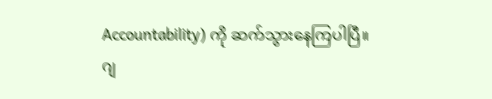Accountability) ကို ဆက်သွားနေကြပါပြီ။
ဂျ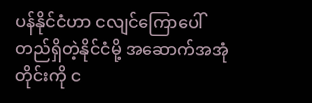ပန်နိုင်ငံဟာ ငလျင်ကြောပေါ်တည်ရှိတဲ့နိုင်ငံမို့ အဆောက်အအုံတိုင်းကို င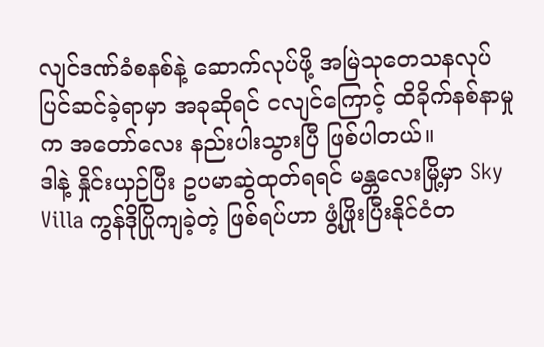လျင်ဒဏ်ခံစနစ်နဲ့ ဆောက်လုပ်ဖို့ အမြဲသုတေသနလုပ် ပြင်ဆင်ခဲ့ရာမှာ အခုဆိုရင် ငလျင်ကြောင့် ထိခိုက်နစ်နာမှုက အတော်လေး နည်းပါးသွားပြီ ဖြစ်ပါတယ်။
ဒါနဲ့ နှိုင်းယှဉ်ပြီး ဥပမာဆွဲထုတ်ရရင် မန္တလေးမြို့မှာ Sky Villa ကွန်ဒိုပြိုကျခဲ့တဲ့ ဖြစ်ရပ်ဟာ ဖွံ့ဖြိုးပြီးနိုင်ငံတ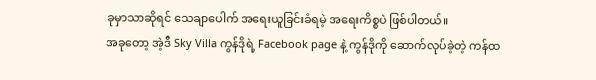ခုမှာသာဆိုရင် သေချာပေါက် အရေးယူခြင်းခံရမဲ့ အရေးကိစ္စပဲ ဖြစ်ပါတယ်။
အခုတော့ အဲ့ဒီ Sky Villa ကွန်ဒိုရဲ့ Facebook page နဲ့ ကွန်ဒိုကို ဆောက်လုပ်ခဲ့တဲ့ ကန်ထ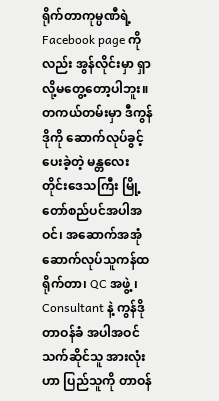ရိုက်တာကုမ္ပဏီရဲ့ Facebook page ကိုလည်း အွန်လိုင်းမှာ ရှာလို့မတွေ့တော့ပါဘူး။ တကယ်တမ်းမှာ ဒီကွန်ဒိုကို ဆောက်လုပ်ခွင့်ပေးခဲ့တဲ့ မန္တလေးတိုင်းဒေသကြီး မြို့တော်စည်ပင်အပါအဝင်၊ အဆောက်အအုံဆောက်လုပ်သူကန်ထရိုက်တာ၊ QC အဖွဲ့ ၊ Consultant နဲ့ ကွန်ဒိုတာဝန်ခံ အပါအဝင် သက်ဆိုင်သူ အားလုံးဟာ ပြည်သူကို တာဝန်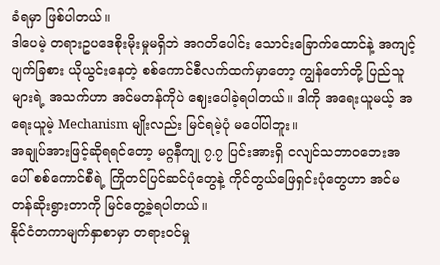ခံရမှာ ဖြစ်ပါတယ်။
ဒါပေမဲ့ တရားဥပဒေစိုးမိုးမှုမရှိဘဲ အဂတိပေါင်း သောင်းခြောက်ထောင်နဲ့ အကျင့်ပျက်ခြစား ယိုယွင်းနေတဲ့ စစ်ကောင်စီလက်ထက်မှာတော့ ကျွန်တော်တို့ ပြည်သူများရဲ့ အသက်ဟာ အင်မတန်ကိုပဲ ဈေးပေါခဲ့ရပါတယ်။ ဒါကို အရေးယူမယ့် အရေးယူမဲ့ Mechanism မျိုးလည်း မြင်ရမဲ့ပုံ မပေါ်ပါဘူး။
အချုပ်အားဖြင့်ဆိုရရင်တော့ မဂ္ဂနီကျု ၇.၇ ပြင်းအားရှိ ငလျင်သဘာဝဘေးအပေါ် စစ်ကောင်စီရဲ့ ကြိုတင်ပြင်ဆင်ပုံတွေနဲ့ ကိုင်တွယ်ဖြေရှင်းပုံတွေဟာ အင်မတန်ဆိုးရွားတာကို မြင်တွေ့ခဲ့ရပါတယ်။
နိုင်ငံတကာမျက်နှာစာမှာ တရားဝင်မှု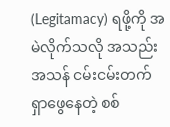(Legitamacy) ရဖို့ကို အမဲလိုက်သလို အသည်းအသန် ငမ်းငမ်းတက် ရှာဖွေနေတဲ့ စစ်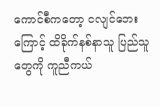ကောင်စီကတော့ ငလျင်ဘေးကြောင့် ထိခိုက်နစ်နာသူ ပြည်သူတွေကို ကူညီကယ်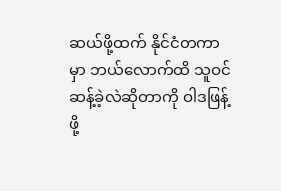ဆယ်ဖို့ထက် နိုင်ငံတကာမှာ ဘယ်လောက်ထိ သူဝင်ဆန့်ခဲ့လဲဆိုတာကို ဝါဒဖြန့်ဖို့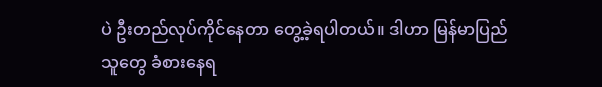ပဲ ဦးတည်လုပ်ကိုင်နေတာ တွေ့ခဲ့ရပါတယ်။ ဒါဟာ မြန်မာပြည်သူတွေ ခံစားနေရ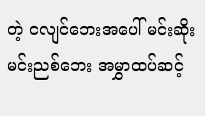တဲ့ ငလျင်ဘေးအပေါ် မင်းဆိုးမင်းညစ်ဘေး အမွှာထပ်ဆင့်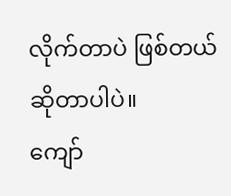လိုက်တာပဲ ဖြစ်တယ်ဆိုတာပါပဲ။
ကျော်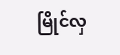မြိုင်လှ